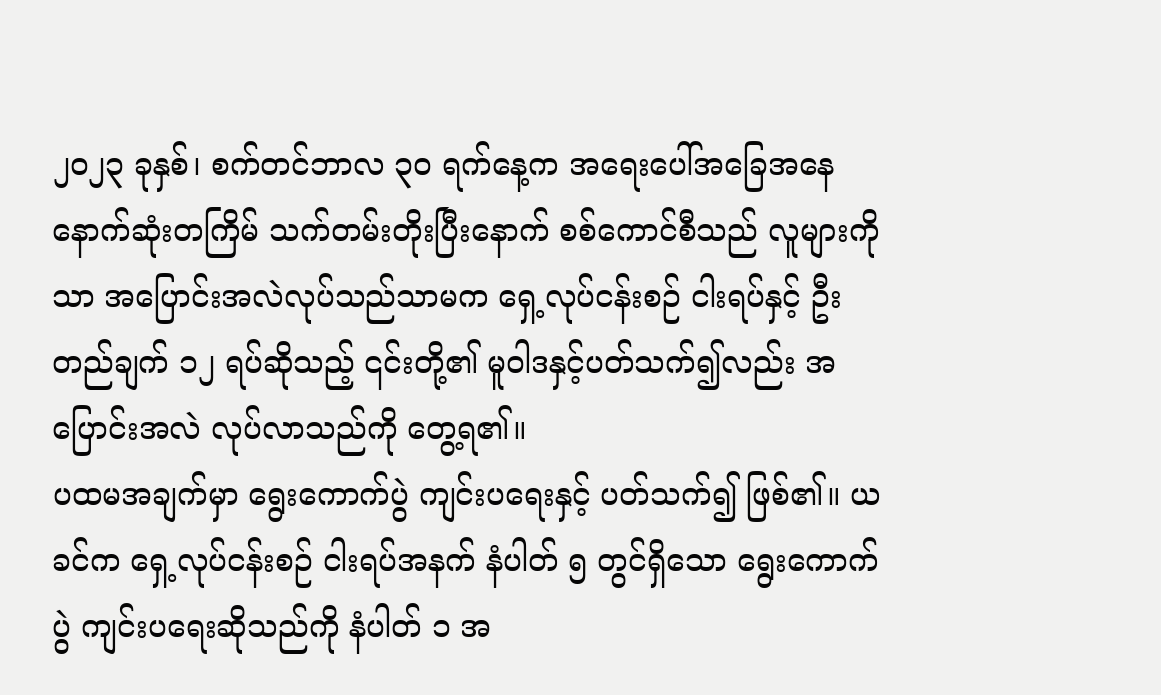၂၀၂၃ ခုနှစ်၊ စက်တင်ဘာလ ၃၀ ရက်နေ့က အရေးပေါ်အခြေအနေ နောက်ဆုံးတကြိမ် သက်တမ်းတိုးပြီးနောက် စစ်ကောင်စီသည် လူများကိုသာ အပြောင်းအလဲလုပ်သည်သာမက ရှေ့လုပ်ငန်းစဉ် ငါးရပ်နှင့် ဦးတည်ချက် ၁၂ ရပ်ဆိုသည့် ၎င်းတို့၏ မူဝါဒနှင့်ပတ်သက်၍လည်း အပြောင်းအလဲ လုပ်လာသည်ကို တွေ့ရ၏။
ပထမအချက်မှာ ရွေးကောက်ပွဲ ကျင်းပရေးနှင့် ပတ်သက်၍ ဖြစ်၏။ ယခင်က ရှေ့လုပ်ငန်းစဉ် ငါးရပ်အနက် နံပါတ် ၅ တွင်ရှိသော ရွေးကောက်ပွဲ ကျင်းပရေးဆိုသည်ကို နံပါတ် ၁ အ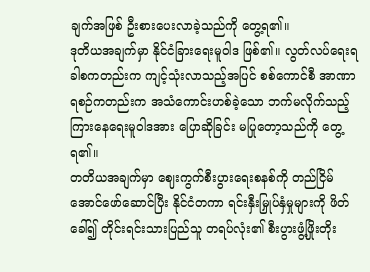ချက်အဖြစ် ဦးစားပေးလာခဲ့သည်ကို တွေ့ရ၏။
ဒုတိယအချက်မှာ နိုင်ငံခြားရေးမူဝါဒ ဖြစ်၏။ လွတ်လပ်ရေးရခါစကတည်းက ကျင့်သုံးလာသည့်အပြင် စစ်ကောင်စီ အာဏာရစဉ်ကတည်းက အသံကောင်းဟစ်ခဲ့သော ဘက်မလိုက်သည့် ကြားနေရေးမူဝါဒအား ပြောဆိုခြင်း မပြုတော့သည်ကို တွေ့ရ၏။
တတိယအချက်မှာ ဈေးကွက်စီးပွားရေးစနစ်ကို တည်ငြိမ်အောင်ဖော်ဆောင်ပြီး နိုင်ငံတကာ ရင်းနှီးမြှုပ်နှံမှုများကို ဖိတ်ခေါ်၍ တိုင်းရင်းသားပြည်သူ တရပ်လုံး၏ စီးပွားဖွံ့ဖြိုးတိုး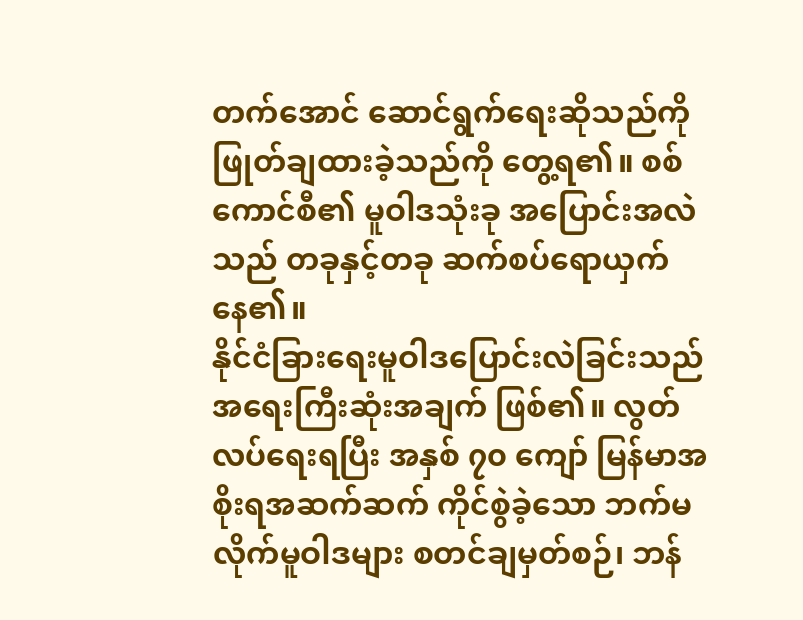တက်အောင် ဆောင်ရွက်ရေးဆိုသည်ကို ဖြုတ်ချထားခဲ့သည်ကို တွေ့ရ၏။ စစ်ကောင်စီ၏ မူဝါဒသုံးခု အပြောင်းအလဲသည် တခုနှင့်တခု ဆက်စပ်ရောယှက်နေ၏။
နိုင်ငံခြားရေးမူဝါဒပြောင်းလဲခြင်းသည် အရေးကြီးဆုံးအချက် ဖြစ်၏။ လွတ်လပ်ရေးရပြီး အနှစ် ၇၀ ကျော် မြန်မာအစိုးရအဆက်ဆက် ကိုင်စွဲခဲ့သော ဘက်မလိုက်မူဝါဒများ စတင်ချမှတ်စဉ်၊ ဘန်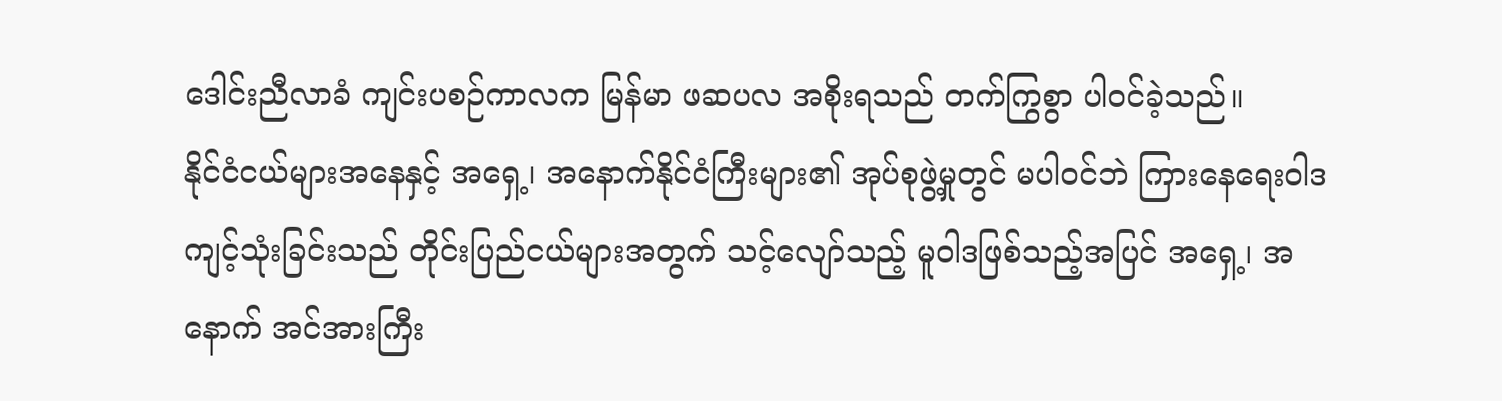ဒေါင်းညီလာခံ ကျင်းပစဉ်ကာလက မြန်မာ ဖဆပလ အစိုးရသည် တက်ကြွစွာ ပါဝင်ခဲ့သည်။
နိုင်ငံငယ်များအနေနှင့် အရှေ့၊ အနောက်နိုင်ငံကြီးများ၏ အုပ်စုဖွဲ့မှုတွင် မပါဝင်ဘဲ ကြားနေရေးဝါဒ ကျင့်သုံးခြင်းသည် တိုင်းပြည်ငယ်များအတွက် သင့်လျော်သည့် မူဝါဒဖြစ်သည့်အပြင် အရှေ့၊ အနောက် အင်အားကြီး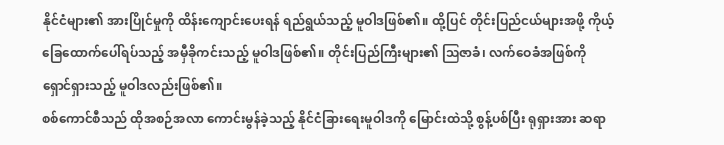နိုင်ငံများ၏ အားပြိုင်မှုကို ထိန်းကျောင်းပေးရန် ရည်ရွယ်သည့် မူဝါဒဖြစ်၏။ ထို့ပြင် တိုင်းပြည်ငယ်များအဖို့ ကိုယ့်ခြေထောက်ပေါ်ရပ်သည့် အမှီခိုကင်းသည့် မူဝါဒဖြစ်၏။ တိုင်းပြည်ကြီးများ၏ ဩဇာခံ၊ လက်ဝေခံအဖြစ်ကို ရှောင်ရှားသည့် မူဝါဒလည်းဖြစ်၏။
စစ်ကောင်စီသည် ထိုအစဉ်အလာ ကောင်းမွန်ခဲ့သည့် နိုင်ငံခြားရေးမူဝါဒကို မြောင်းထဲသို့ စွန့်ပစ်ပြီး ရုရှားအား ဆရာ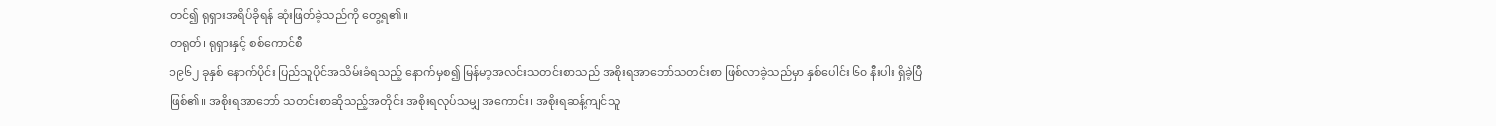တင်၍ ရုရှားအရိပ်ခိုရန် ဆုံးဖြတ်ခဲ့သည်ကို တွေ့ရ၏။
တရုတ်၊ ရုရှားနှင့် စစ်ကောင်စီ
၁၉၆၂ ခုနှစ် နောက်ပိုင်း ပြည်သူပိုင်အသိမ်းခံရသည့် နောက်မှစ၍ မြန်မာ့အလင်းသတင်းစာသည် အစိုးရအာဘော်သတင်းစာ ဖြစ်လာခဲ့သည်မှာ နှစ်ပေါင်း ၆၀ နီးပါး ရှိခဲ့ပြီဖြစ်၏။ အစိုးရအာဘော် သတင်းစာဆိုသည့်အတိုင်း အစိုးရလုပ်သမျှ အကောင်း၊ အစိုးရဆန့်ကျင်သူ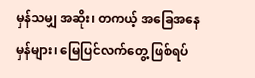မှန်သမျှ အဆိုး၊ တကယ့် အခြေအနေမှန်များ၊ မြေပြင်လက်တွေ့ ဖြစ်ရပ်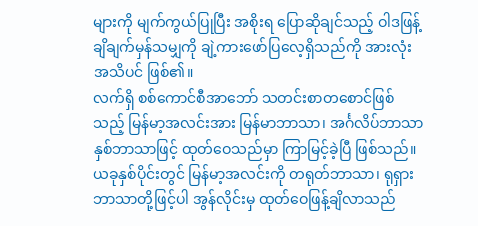များကို မျက်ကွယ်ပြုပြီး အစိုးရ ပြောဆိုချင်သည့် ဝါဒဖြန့်ချိချက်မှန်သမျှကို ချဲ့ကားဖော်ပြလေ့ရှိသည်ကို အားလုံးအသိပင် ဖြစ်၏။
လက်ရှိ စစ်ကောင်စီအာဘော် သတင်းစာတစောင်ဖြစ်သည့် မြန်မာ့အလင်းအား မြန်မာဘာသာ၊ အင်္ဂလိပ်ဘာသာ နှစ်ဘာသာဖြင့် ထုတ်ဝေသည်မှာ ကြာမြင့်ခဲ့ပြီ ဖြစ်သည်။ ယခုနှစ်ပိုင်းတွင် မြန်မာ့အလင်းကို တရုတ်ဘာသာ၊ ရုရှားဘာသာတို့ဖြင့်ပါ အွန်လိုင်းမှ ထုတ်ဝေဖြန့်ချိလာသည်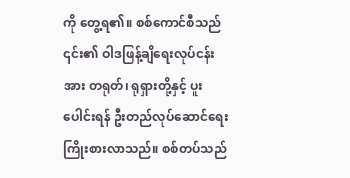ကို တွေ့ရ၏။ စစ်ကောင်စီသည် ၎င်း၏ ဝါဒဖြန့်ချိရေးလုပ်ငန်းအား တရုတ်၊ ရုရှားတို့နှင့် ပူးပေါင်းရန် ဦးတည်လုပ်ဆောင်ရေး ကြိုးစားလာသည်။ စစ်တပ်သည်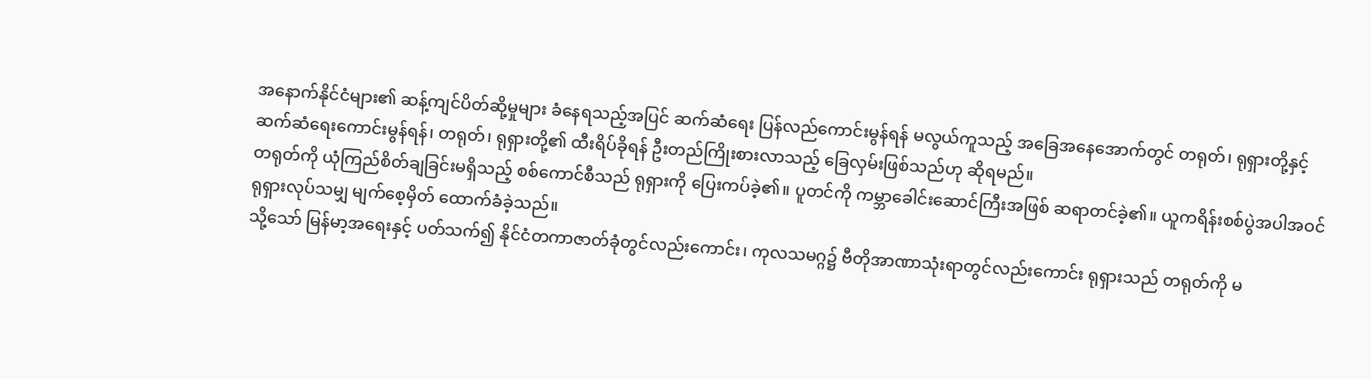အနောက်နိုင်ငံများ၏ ဆန့်ကျင်ပိတ်ဆို့မှုများ ခံနေရသည့်အပြင် ဆက်ဆံရေး ပြန်လည်ကောင်းမွန်ရန် မလွယ်ကူသည့် အခြေအနေအောက်တွင် တရုတ်၊ ရုရှားတို့နှင့် ဆက်ဆံရေးကောင်းမွန်ရန်၊ တရုတ်၊ ရုရှားတို့၏ ထီးရိပ်ခိုရန် ဦးတည်ကြိုးစားလာသည့် ခြေလှမ်းဖြစ်သည်ဟု ဆိုရမည်။
တရုတ်ကို ယုံကြည်စိတ်ချခြင်းမရှိသည့် စစ်ကောင်စီသည် ရုရှားကို ပြေးကပ်ခဲ့၏။ ပူတင်ကို ကမ္ဘာခေါင်းဆောင်ကြီးအဖြစ် ဆရာတင်ခဲ့၏။ ယူကရိန်းစစ်ပွဲအပါအဝင် ရုရှားလုပ်သမျှ မျက်စေ့မှိတ် ထောက်ခံခဲ့သည်။
သို့သော် မြန်မာ့အရေးနှင့် ပတ်သက်၍ နိုင်ငံတကာဇာတ်ခုံတွင်လည်းကောင်း၊ ကုလသမဂ္ဂ၌ ဗီတိုအာဏာသုံးရာတွင်လည်းကောင်း ရုရှားသည် တရုတ်ကို မ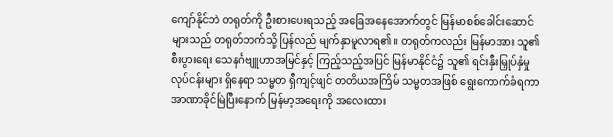ကျော်နိုင်ဘဲ တရုတ်ကို ဦးစားပေးရသည့် အခြေအနေအောက်တွင် မြန်မာစစ်ခေါင်းဆောင်များသည် တရုတ်ဘက်သို့ ပြန်လည် မျက်နှာမူလာရ၏။ တရုတ်ကလည်း မြန်မာအား သူ၏ စီးပွားရေး သေနင်္ဂဗျူဟာအမြင်နှင့် ကြည့်သည့်အပြင် မြန်မာနိုင်ငံ၌ သူ၏ ရင်းနှီးမြှုပ်နှံမှုလုပ်ငန်းများ ရှိနေရာ သမ္မတ ရှီကျင့်ဖျင် တတိယအကြိမ် သမ္မတအဖြစ် ရွေးကောက်ခံရကာ အာဏာခိုင်မြဲပြီးနောက် မြန်မာ့အရေးကို အလေးထား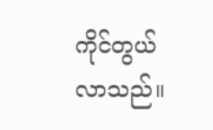ကိုင်တွယ်လာသည်။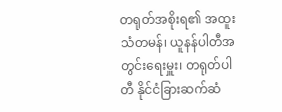တရုတ်အစိုးရ၏ အထူးသံတမန်၊ ယူနန်ပါတီအတွင်းရေးမှူး၊ တရုတ်ပါတီ နိုင်ငံခြားဆက်ဆံ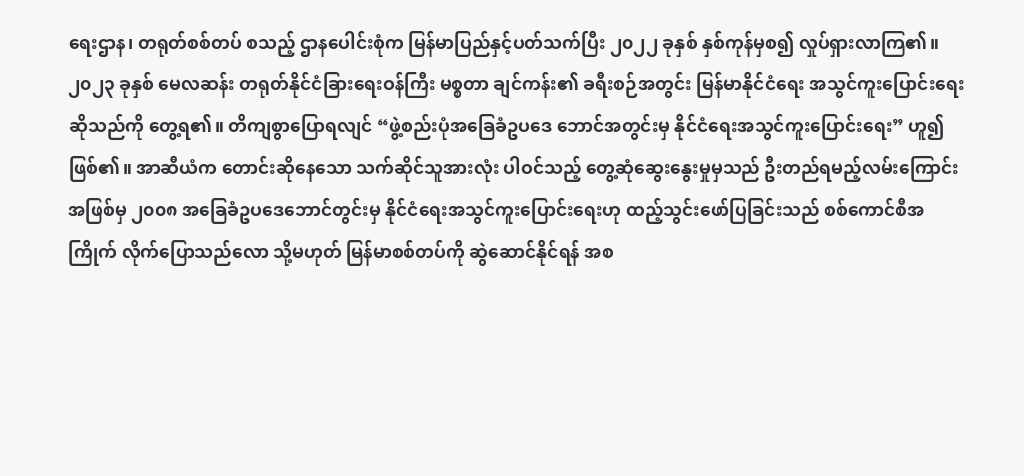ရေးဌာန၊ တရုတ်စစ်တပ် စသည့် ဌာနပေါင်းစုံက မြန်မာပြည်နှင့်ပတ်သက်ပြီး ၂၀၂၂ ခုနှစ် နှစ်ကုန်မှစ၍ လှုပ်ရှားလာကြ၏။
၂၀၂၃ ခုနှစ် မေလဆန်း တရုတ်နိုင်ငံခြားရေးဝန်ကြီး မစ္စတာ ချင်ကန်း၏ ခရီးစဉ်အတွင်း မြန်မာနိုင်ငံရေး အသွင်ကူးပြောင်းရေးဆိုသည်ကို တွေ့ရ၏။ တိကျစွာပြောရလျင် “ဖွဲ့စည်းပုံအခြေခံဥပဒေ ဘောင်အတွင်းမှ နိုင်ငံရေးအသွင်ကူးပြောင်းရေး” ဟူ၍ဖြစ်၏။ အာဆီယံက တောင်းဆိုနေသော သက်ဆိုင်သူအားလုံး ပါဝင်သည့် တွေ့ဆုံဆွေးနွေးမှုမှသည် ဦးတည်ရမည့်လမ်းကြောင်းအဖြစ်မှ ၂၀၀၈ အခြေခံဥပဒေဘောင်တွင်းမှ နိုင်ငံရေးအသွင်ကူးပြောင်းရေးဟု ထည့်သွင်းဖော်ပြခြင်းသည် စစ်ကောင်စီအကြိုက် လိုက်ပြောသည်လော သို့မဟုတ် မြန်မာစစ်တပ်ကို ဆွဲဆောင်နိုင်ရန် အစ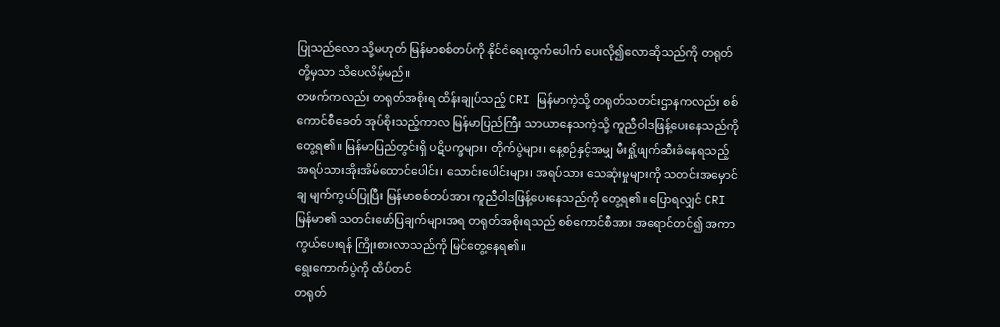ပြုသည်လော သို့မဟုတ် မြန်မာစစ်တပ်ကို နိုင်ငံရေးထွက်ပေါက် ပေးလို၍လောဆိုသည်ကို တရုတ်တို့မှသာ သိပေလိမ့်မည်။
တဖက်ကလည်း တရုတ်အစိုးရ ထိန်းချုပ်သည့် CRI မြန်မာကဲ့သို့ တရုတ်သတင်းဌာနကလည်း စစ်ကောင်စီခေတ် အုပ်စိုးသည့်ကာလ မြန်မာပြည်ကြီး သာယာနေသကဲ့သို့ ကူညီဝါဒဖြန့်ပေးနေသည်ကို တွေ့ရ၏။ မြန်မာပြည်တွင်းရှိ ပဋိပက္ခများ၊ တိုက်ပွဲများ၊ နေ့စဉ်နှင့်အမျှ မီးရှို့ဖျက်ဆီးခံနေရသည့် အရပ်သားအိုးအိမ်ထောင်ပေါင်း၊ သောင်းပေါင်းများ၊ အရပ်သား သေဆုံးမှုများကို သတင်းအမှောင်ချ မျက်ကွယ်ပြုပြီး မြန်မာစစ်တပ်အား ကူညီဝါဒဖြန့်ပေးနေသည်ကို တွေ့ရ၏။ ပြောရလျှင် CRI မြန်မာ၏ သတင်းဖော်ပြချက်များအရ တရုတ်အစိုးရသည် စစ်ကောင်စီအား အရောင်တင်၍ အကာကွယ်ပေးရန် ကြိုးစားလာသည်ကို မြင်တွေ့နေရ၏။
ရွေးကောက်ပွဲကို ထိပ်တင်
တရုတ်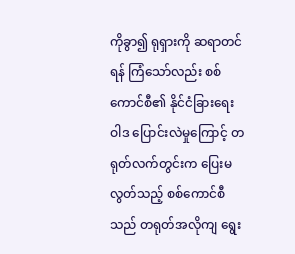ကိုခွာ၍ ရုရှားကို ဆရာတင်ရန် ကြံသော်လည်း စစ်ကောင်စီ၏ နိုင်ငံခြားရေးဝါဒ ပြောင်းလဲမှုကြောင့် တရုတ်လက်တွင်းက ပြေးမလွတ်သည့် စစ်ကောင်စီသည် တရုတ်အလိုကျ ရွေး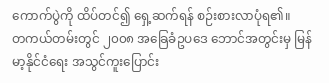ကောက်ပွဲကို ထိပ်တင်၍ ရှေ့ဆက်ရန် စဉ်းစားလာပုံရ၏။
တကယ်တမ်းတွင် ၂၀၀၈ အခြေခံဥပဒေ ဘောင်အတွင်းမှ မြန်မာ့နိုင်ငံရေး အသွင်ကူးပြောင်း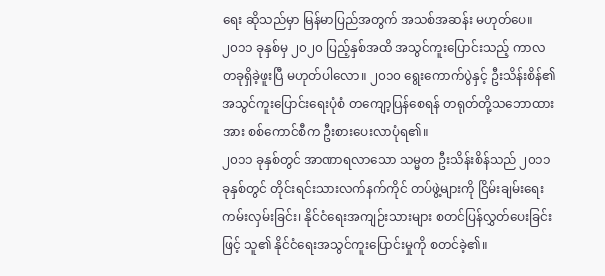ရေး ဆိုသည်မှာ မြန်မာပြည်အတွက် အသစ်အဆန်း မဟုတ်ပေ။ ၂၀၁၁ ခုနှစ်မှ ၂၀၂၀ ပြည့်နှစ်အထိ အသွင်ကူးပြောင်းသည့် ကာလတခုရှိခဲ့ဖူးပြီ မဟုတ်ပါလော။ ၂၀၁၀ ရွေးကောက်ပွဲနှင့် ဦးသိန်းစိန်၏ အသွင်ကူးပြောင်းရေးပုံစံ တကျော့ပြန်စေရန် တရုတ်တို့သဘောထားအား စစ်ကောင်စီက ဦးစားပေးလာပုံရ၏။
၂၀၁၁ ခုနှစ်တွင် အာဏာရလာသော သမ္မတ ဦးသိန်းစိန်သည် ၂၀၁၁ ခုနှစ်တွင် တိုင်းရင်းသားလက်နက်ကိုင် တပ်ဖွဲ့များကို ငြိမ်းချမ်းရေး ကမ်းလှမ်းခြင်း၊ နိုင်ငံရေးအကျဉ်းသားများ စတင်ပြန်လွှတ်ပေးခြင်းဖြင့် သူ၏ နိုင်ငံရေးအသွင်ကူးပြောင်းမှုကို စတင်ခဲ့၏။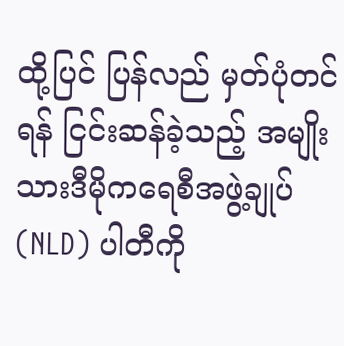ထို့ပြင် ပြန်လည် မှတ်ပုံတင်ရန် ငြင်းဆန်ခဲ့သည့် အမျိုးသားဒီမိုကရေစီအဖွဲ့ချုပ် (NLD) ပါတီကို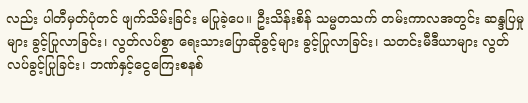လည်း ပါတီမှတ်ပုံတင် ဖျက်သိမ်းခြင်း မပြုခဲ့ပေ။ ဦးသိန်းစိန် သမ္မတသက် တမ်းကာလအတွင်း ဆန္ဒပြမှုများ ခွင့်ပြုလာခြင်း၊ လွတ်လပ်စွာ ရေးသားပြောဆိုခွင့်များ ခွင့်ပြုလာခြင်း၊ သတင်းမီဒီယာများ လွတ်လပ်ခွင့်ပြုခြင်း၊ ဘဏ်နှင့်ငွေကြေးစနစ်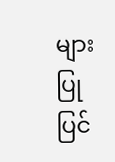များ ပြုပြင်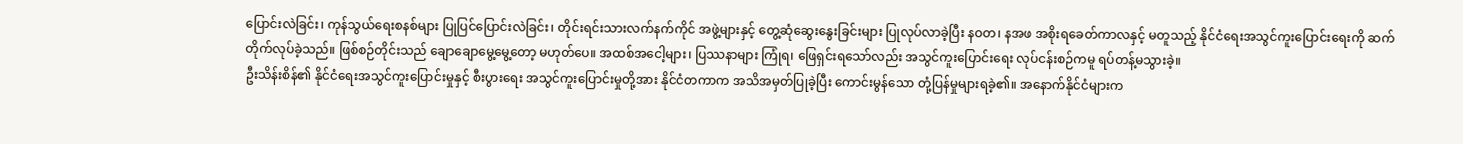ပြောင်းလဲခြင်း၊ ကုန်သွယ်ရေးစနစ်များ ပြုပြင်ပြောင်းလဲခြင်း၊ တိုင်းရင်းသားလက်နက်ကိုင် အဖွဲ့များနှင့် တွေ့ဆုံဆွေးနွေးခြင်းများ ပြုလုပ်လာခဲ့ပြီး နဝတ၊ နအဖ အစိုးရခေတ်ကာလနှင့် မတူသည့် နိုင်ငံရေးအသွင်ကူးပြောင်းရေးကို ဆက်တိုက်လုပ်ခဲ့သည်။ ဖြစ်စဉ်တိုင်းသည် ချောချောမွေ့မွေ့တော့ မဟုတ်ပေ။ အထစ်အငေါ့များ၊ ပြဿနာများ ကြုံရ၊ ဖြေရှင်းရသော်လည်း အသွင်ကူးပြောင်းရေး လုပ်ငန်းစဉ်ကမူ ရပ်တန့်မသွားခဲ့။
ဦးသိန်းစိန်၏ နိုင်ငံရေးအသွင်ကူးပြောင်းမှုနှင့် စီးပွားရေး အသွင်ကူးပြောင်းမှုတို့အား နိုင်ငံတကာက အသိအမှတ်ပြုခဲ့ပြီး ကောင်းမွန်သော တုံ့ပြန်မှုများရခဲ့၏။ အနောက်နိုင်ငံများက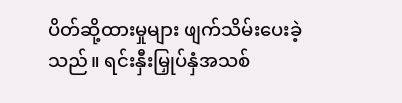ပိတ်ဆို့ထားမှုများ ဖျက်သိမ်းပေးခဲ့သည်။ ရင်းနှီးမြှုပ်နှံအသစ်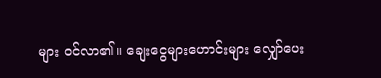များ ဝင်လာ၏။ ချေးငွေများဟောင်းများ လျှော်ပေး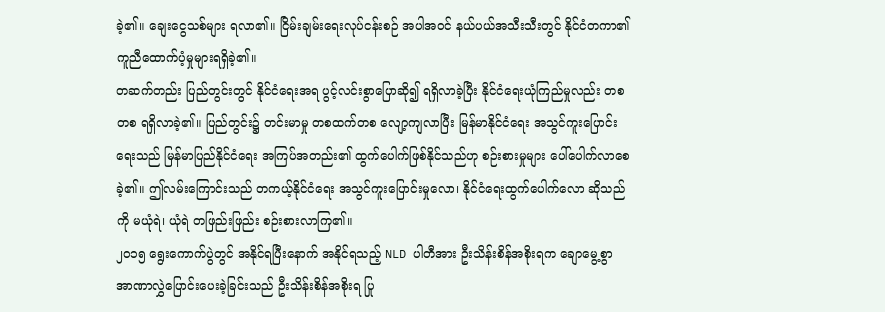ခဲ့၏။ ချေးငွေသစ်များ ရလာ၏။ ငြိမ်းချမ်းရေးလုပ်ငန်းစဉ် အပါအဝင် နယ်ပယ်အသီးသီးတွင် နိုင်ငံတကာ၏ ကူညီထောက်ပံ့မှုများရရှိခဲ့၏။
တဆက်တည်း ပြည်တွင်းတွင် နိုင်ငံရေးအရ ပွင့်လင်းစွာပြောဆို၍ ရရှိလာခဲ့ပြီး နိုင်ငံရေးယုံကြည်မှုလည်း တစတစ ရရှိလာခဲ့၏။ ပြည်တွင်း၌ တင်းမာမှု တစထက်တစ လျော့ကျလာပြီး မြန်မာနိုင်ငံရေး အသွင်ကူးပြောင်းရေးသည် မြန်မာပြည်နိုင်ငံရေး အကြပ်အတည်း၏ ထွက်ပေါက်ဖြစ်နိုင်သည်ဟု စဉ်းစားမှုများ ပေါ်ပေါက်လာစေခဲ့၏။ ဤလမ်းကြောင်းသည် တကယ့်နိုင်ငံရေး အသွင်ကူးပြောင်းမှုလော၊ နိုင်ငံရေးထွက်ပေါက်လော ဆိုသည်ကို မယုံရဲ၊ ယုံရဲ တဖြည်းဖြည်း စဉ်းစားလာကြ၏။
၂၀၁၅ ရွေးကောက်ပွဲတွင် အနိုင်ရပြီးနောက် အနိုင်ရသည့် NLD ပါတီအား ဦးသိန်းစိန်အစိုးရက ချောမွေ့စွာ အာဏာလွှဲပြောင်းပေးခဲ့ခြင်းသည် ဦးသိန်းစိန်အစိုးရ ပြု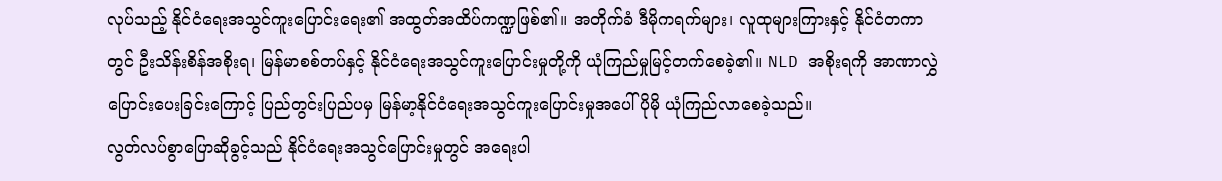လုပ်သည့် နိုင်ငံရေးအသွင်ကူးပြောင်းရေး၏ အထွတ်အထိပ်ကဏ္ဍဖြစ်၏။ အတိုက်ခံ ဒီမိုကရက်များ၊ လူထုများကြားနှင့် နိုင်ငံတကာတွင် ဦးသိန်းစိန်အစိုးရ၊ မြန်မာစစ်တပ်နှင့် နိုင်ငံရေးအသွင်ကူးပြောင်းမှုတို့ကို ယုံကြည်မှုမြင့်တက်စေခဲ့၏။ NLD အစိုးရကို အာဏာလွှဲပြောင်းပေးခြင်းကြောင့် ပြည်တွင်းပြည်ပမှ မြန်မာ့နိုင်ငံရေးအသွင်ကူးပြောင်းမှုအပေါ် ပိုမို ယုံကြည်လာစေခဲ့သည်။
လွတ်လပ်စွာပြောဆိုခွင့်သည် နိုင်ငံရေးအသွင်ပြောင်းမှုတွင် အရေးပါ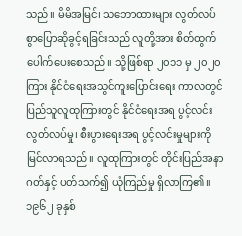သည်။ မိမိအမြင်၊ သဘောထားများ လွတ်လပ်စွာပြောဆိုခွင့်ရခြင်းသည် လူတို့အား စိတ်ထွက်ပေါက်ပေးစေသည်။ သို့ဖြစ်ရာ ၂၀၁၁ မှ ၂၀၂၀ ကြား နိုင်ငံရေးအသွင်ကူးပြောင်းရေး ကာလတွင် ပြည်သူလူထုကြားတွင် နိုင်ငံရေးအရ ပွင့်လင်းလွတ်လပ်မှု၊ စီးပွားရေးအရ ပွင့်လင်းမှုများကို မြင်လာရသည်။ လူထုကြားတွင် တိုင်းပြည်အနာဂတ်နှင့် ပတ်သက်၍ ယုံကြည်မှု ရှိလာကြ၏။
၁၉၆၂ ခုနှစ်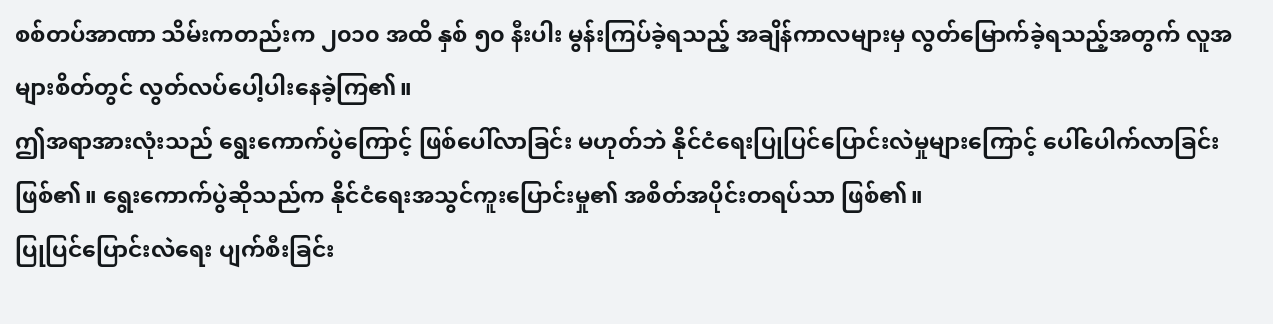စစ်တပ်အာဏာ သိမ်းကတည်းက ၂၀၁၀ အထိ နှစ် ၅၀ နီးပါး မွန်းကြပ်ခဲ့ရသည့် အချိန်ကာလများမှ လွတ်မြောက်ခဲ့ရသည့်အတွက် လူအများစိတ်တွင် လွတ်လပ်ပေါ့ပါးနေခဲ့ကြ၏။
ဤအရာအားလုံးသည် ရွေးကောက်ပွဲကြောင့် ဖြစ်ပေါ်လာခြင်း မဟုတ်ဘဲ နိုင်ငံရေးပြုပြင်ပြောင်းလဲမှုများကြောင့် ပေါ်ပေါက်လာခြင်းဖြစ်၏။ ရွေးကောက်ပွဲဆိုသည်က နိုင်ငံရေးအသွင်ကူးပြောင်းမှု၏ အစိတ်အပိုင်းတရပ်သာ ဖြစ်၏။
ပြုပြင်ပြောင်းလဲရေး ပျက်စီးခြင်း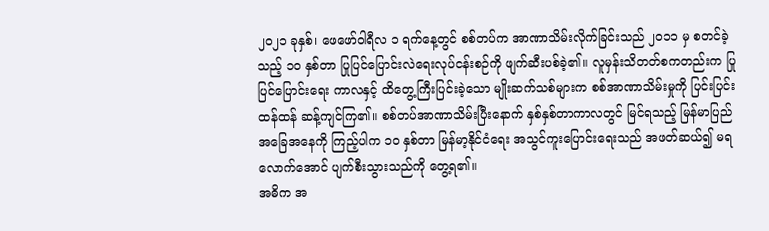၂၀၂၁ ခုနှစ်၊ ဖေဖော်ဝါရီလ ၁ ရက်နေ့တွင် စစ်တပ်က အာဏာသိမ်းလိုက်ခြင်းသည် ၂၀၁၁ မှ စတင်ခဲ့သည့် ၁၀ နှစ်တာ ပြုပြင်ပြောင်းလဲရေးလုပ်ငန်းစဉ်ကို ဖျက်ဆီးပစ်ခဲ့၏။ လူမှန်းသိတတ်စကတည်းက ပြုပြင်ပြောင်းရေး ကာလနှင့် ထိတွေ့ကြီးပြင်းခဲ့သော မျိုးဆက်သစ်များက စစ်အာဏာသိမ်းမှုကို ပြင်းပြင်းထန်ထန် ဆန့်ကျင်ကြ၏။ စစ်တပ်အာဏာသိမ်းပြီးနောက် နှစ်နှစ်တာကာလတွင် မြင်ရသည့် မြန်မာပြည်အခြေအနေကို ကြည့်ပါက ၁၀ နှစ်တာ မြန်မာ့နိုင်ငံရေး အသွင်ကူးပြောင်းရေးသည် အဖတ်ဆယ်၍ မရလောက်အောင် ပျက်စီးသွားသည်ကို တွေ့ရ၏။
အဓိက အ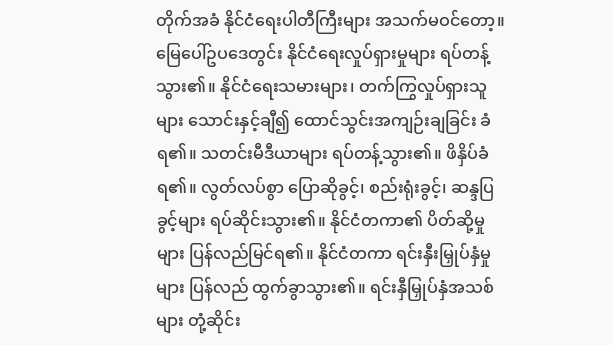တိုက်အခံ နိုင်ငံရေးပါတီကြီးများ အသက်မဝင်တော့။ မြေပေါ်ဥပဒေတွင်း နိုင်ငံရေးလှုပ်ရှားမှုများ ရပ်တန့်သွား၏။ နိုင်ငံရေးသမားများ၊ တက်ကြွလှုပ်ရှားသူများ သောင်းနှင့်ချီ၍ ထောင်သွင်းအကျဉ်းချခြင်း ခံရ၏။ သတင်းမီဒီယာများ ရပ်တန့်သွား၏။ ဖိနှိပ်ခံရ၏။ လွတ်လပ်စွာ ပြောဆိုခွင့်၊ စည်းရုံးခွင့်၊ ဆန္ဒပြခွင့်များ ရပ်ဆိုင်းသွား၏။ နိုင်ငံတကာ၏ ပိတ်ဆို့မှုများ ပြန်လည်မြင်ရ၏။ နိုင်ငံတကာ ရင်းနှီးမြှုပ်နှံမှုများ ပြန်လည် ထွက်ခွာသွား၏။ ရင်းနှီမြှုပ်နှံအသစ်များ တုံ့ဆိုင်း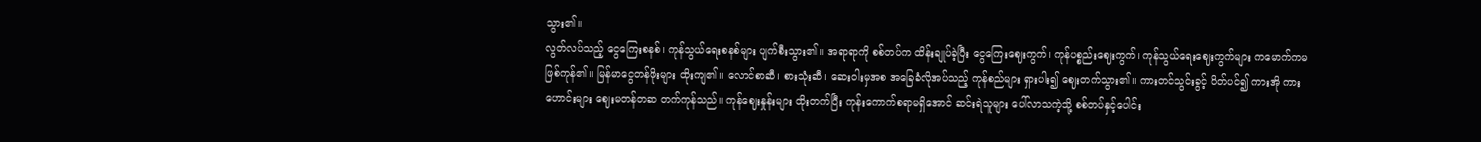သွား၏။
လွတ်လပ်သည့် ငွေကြေးစနစ်၊ ကုန်သွယ်ရေးစနစ်များ ပျက်စီးသွား၏။ အရာရာကို စစ်တပ်က ထိန်းချုပ်ခဲ့ပြီး ငွေကြေးဈေးကွက်၊ ကုန်ပစ္စည်းဈေးကွက်၊ ကုန်သွယ်ရေးဈေးကွက်များ ကမောက်ကမ ဖြစ်ကုန်၏။ မြန်မာငွေတန်ဖိုးများ ထိုးကျ၏။ လောင်စာဆီ၊ စားသုံးဆီ၊ ဆေးဝါးမှအစ အခြေခံလိုအပ်သည့် ကုန်စည်များ ရှားပါး၍ ဈေးတက်သွား၏။ ကားတင်သွင်းခွင့် ပိတ်ပင်၍ ကားအို ကားဟောင်းများ ဈေးမတန်တဆ တက်ကုန်သည်။ ကုန်ဈေးနှုန်းများ ထိုးတက်ပြီး ကုန်းကောက်စရာမရှိအောင် ဆင်းရဲသူများ ပေါ်လာသကဲ့သို့ စစ်တပ်နှင့်ပေါင်း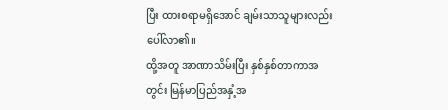ပြီး ထားစရာမရှိအောင် ချမ်းသာသူများလည်း ပေါ်လာ၏။
ထို့အတူ အာဏာသိမ်းပြီး နှစ်နှစ်တာကာအတွင်း မြန်မာပြည်အနှံ့အ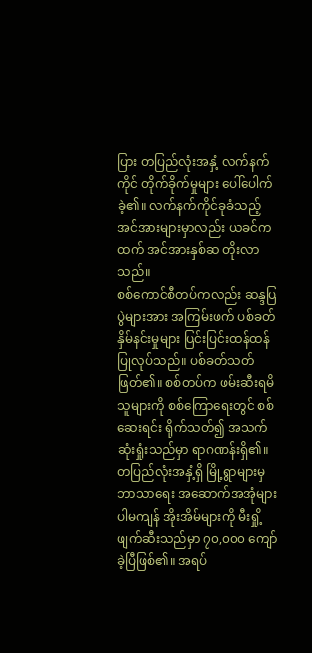ပြား တပြည်လုံးအနှံ့ လက်နက်ကိုင် တိုက်ခိုက်မှုများ ပေါ်ပေါက်ခဲ့၏။ လက်နက်ကိုင်ခုခံသည့် အင်အားများမှာလည်း ယခင်ကထက် အင်အားနှစ်ဆ တိုးလာသည်။
စစ်ကောင်စီတပ်ကလည်း ဆန္ဒပြပွဲများအား အကြမ်းဖက် ပစ်ခတ်နှိမ်နင်းမှုများ ပြင်းပြင်းထန်ထန် ပြုလုပ်သည်။ ပစ်ခတ်သတ်ဖြတ်၏။ စစ်တပ်က ဖမ်းဆီးရမိသူများကို စစ်ကြောရေးတွင် စစ်ဆေးရင်း ရိုက်သတ်၍ အသက်ဆုံးရှုံးသည်မှာ ရာဂဏန်းရှိ၏။ တပြည်လုံးအနှံ့ရှိ မြို့ရွာများမှ ဘာသာရေး အဆောက်အအုံများပါမကျန် အိုးအိမ်များကို မီးရှို့ဖျက်ဆီးသည်မှာ ၇၀,၀၀၀ ကျော်ခဲ့ပြီဖြစ်၏။ အရပ်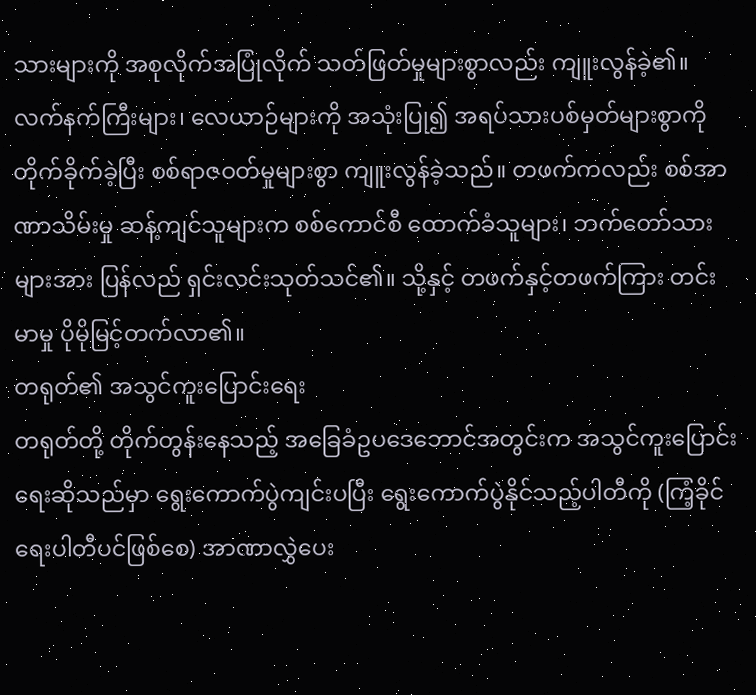သားများကို အစုလိုက်အပြုံလိုက် သတ်ဖြတ်မှုများစွာလည်း ကျူးလွန်ခဲ့၏။
လက်နက်ကြီးများ၊ လေယာဉ်များကို အသုံးပြု၍ အရပ်သားပစ်မှတ်များစွာကို တိုက်ခိုက်ခဲ့ပြီး စစ်ရာဇဝတ်မှုများစွာ ကျူးလွန်ခဲ့သည်။ တဖက်ကလည်း စစ်အာဏာသိမ်းမှု ဆန့်ကျင်သူများက စစ်ကောင်စီ ထောက်ခံသူများ၊ ဘက်တော်သားများအား ပြန်လည် ရှင်းလင်းသုတ်သင်၏။ သို့နှင့် တဖက်နှင့်တဖက်ကြား တင်းမာမှု ပိုမိုမြင့်တက်လာ၏။
တရုတ်၏ အသွင်ကူးပြောင်းရေး
တရုတ်တို့ တိုက်တွန်းနေသည့် အခြေခံဥပဒေဘောင်အတွင်းက အသွင်ကူးပြောင်းရေးဆိုသည်မှာ ရွေးကောက်ပွဲကျင်းပပြီး ရွေးကောက်ပွဲနိုင်သည့်ပါတီကို (ကြံ့ခိုင်ရေးပါတီပင်ဖြစ်စေ) အာဏာလွှဲပေး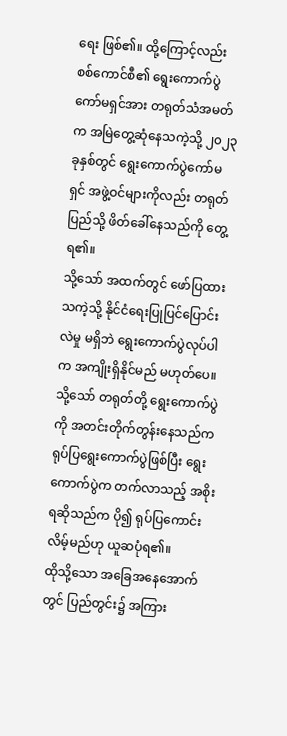ရေး ဖြစ်၏။ ထို့ကြောင့်လည်း စစ်ကောင်စီ၏ ရွေးကောက်ပွဲကော်မရှင်အား တရုတ်သံအမတ်က အမြဲတွေ့ဆုံနေသကဲ့သို့ ၂၀၂၃ ခုနှစ်တွင် ရွေးကောက်ပွဲကော်မရှင် အဖွဲ့ဝင်များကိုလည်း တရုတ်ပြည်သို့ ဖိတ်ခေါ်နေသည်ကို တွေ့ရ၏။
သို့သော် အထက်တွင် ဖော်ပြထားသကဲ့သို့ နိုင်ငံရေးပြုပြင်ပြောင်းလဲမှု မရှိဘဲ ရွေးကောက်ပွဲလုပ်ပါက အကျိုးရှိနိုင်မည် မဟုတ်ပေ။ သို့သော် တရုတ်တို့ ရွေးကောက်ပွဲကို အတင်းတိုက်တွန်းနေသည်က ရုပ်ပြရွေးကောက်ပွဲဖြစ်ပြီး ရွေးကောက်ပွဲက တက်လာသည့် အစိုးရဆိုသည်က ပို၍ ရုပ်ပြကောင်းလိမ့်မည်ဟု ယူဆပုံရ၏။
ထိုသို့သော အခြေအနေအောက်တွင် ပြည်တွင်း၌ အကြား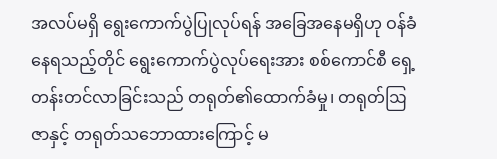အလပ်မရှိ ရွေးကောက်ပွဲပြုလုပ်ရန် အခြေအနေမရှိဟု ဝန်ခံနေရသည့်တိုင် ရွေးကောက်ပွဲလုပ်ရေးအား စစ်ကောင်စီ ရှေ့တန်းတင်လာခြင်းသည် တရုတ်၏ထောက်ခံမှု၊ တရုတ်ဩဇာနှင့် တရုတ်သဘောထားကြောင့် မ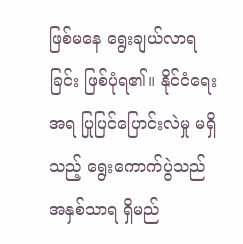ဖြစ်မနေ ရွေးချယ်လာရခြင်း ဖြစ်ပုံရ၏။ နိုင်ငံရေးအရ ပြုပြင်ပြောင်းလဲမှု မရှိသည့် ရွေးကောက်ပွဲသည် အနှစ်သာရ ရှိမည်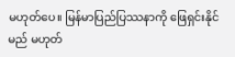မဟုတ်ပေ။ မြန်မာပြည်ပြဿနာကို ဖြေရှင်းနိုင်မည် မဟုတ်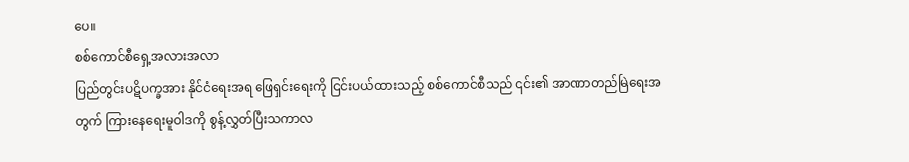ပေ။
စစ်ကောင်စီရှေ့အလားအလာ
ပြည်တွင်းပဋိပက္ခအား နိုင်ငံရေးအရ ဖြေရှင်းရေးကို ငြင်းပယ်ထားသည့် စစ်ကောင်စီသည် ၎င်း၏ အာဏာတည်မြဲရေးအတွက် ကြားနေရေးမူဝါဒကို စွန့်လွှတ်ပြီးသကာလ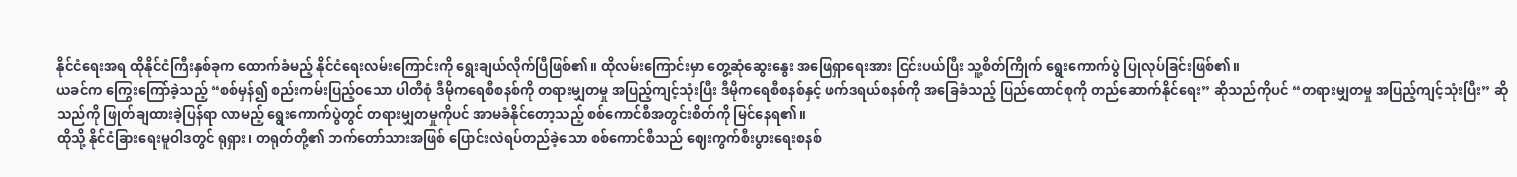နိုင်ငံရေးအရ ထိုနိုင်ငံကြီးနှစ်ခုက ထောက်ခံမည့် နိုင်ငံရေးလမ်းကြောင်းကို ရွေးချယ်လိုက်ပြီဖြစ်၏။ ထိုလမ်းကြောင်းမှာ တွေ့ဆုံဆွေးနွေး အဖြေရှာရေးအား ငြင်းပယ်ပြီး သူ့စိတ်ကြိုက် ရွေးကောက်ပွဲ ပြုလုပ်ခြင်းဖြစ်၏။
ယခင်က ကြွေးကြော်ခဲ့သည့် “စစ်မှန်၍ စည်းကမ်းပြည့်ဝသော ပါတီစုံ ဒီမိုကရေစီစနစ်ကို တရားမျှတမှု အပြည့်ကျင့်သုံးပြီး ဒီမိုကရေစီစနစ်နှင့် ဖက်ဒရယ်စနစ်ကို အခြေခံသည့် ပြည်ထောင်စုကို တည်ဆောက်နိုင်ရေး” ဆိုသည်ကိုပင် “တရားမျှတမှု အပြည့်ကျင့်သုံးပြီး” ဆိုသည်ကို ဖြုတ်ချထားခဲ့ပြန်ရာ လာမည့် ရွေးကောက်ပွဲတွင် တရားမျှတမှုကိုပင် အာမခံနိုင်တော့သည့် စစ်ကောင်စီအတွင်းစိတ်ကို မြင်နေရ၏။
ထိုသို့ နိုင်ငံခြားရေးမူဝါဒတွင် ရုရှား၊ တရုတ်တို့၏ ဘက်တော်သားအဖြစ် ပြောင်းလဲရပ်တည်ခဲ့သော စစ်ကောင်စီသည် ဈေးကွက်စီးပွားရေးစနစ်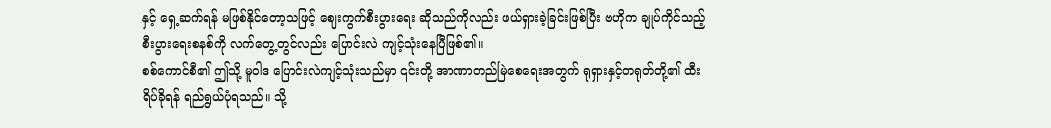နှင့် ရှေ့ဆက်ရန် မဖြစ်နိုင်တော့သဖြင့် ဈေးကွက်စီးပွားရေး ဆိုသည်ကိုလည်း ဖယ်ရှားခဲ့ခြင်းဖြစ်ပြီး ဗဟိုက ချုပ်ကိုင်သည့် စီးပွားရေးစနစ်ကို လက်တွေ့တွင်လည်း ပြောင်းလဲ ကျင့်သုံးနေပြီဖြစ်၏။
စစ်ကောင်စီ၏ ဤသို့ မူဝါဒ ပြောင်းလဲကျင့်သုံးသည်မှာ ၎င်းတို့ အာဏာတည်မြဲစေရေးအတွက် ရုရှားနှင့်တရုတ်တို့၏ ထီးရိပ်ခိုရန် ရည်ရွယ်ပုံရသည်။ သို့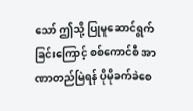သော် ဤသို့ ပြုမူဆောင်ရွက်ခြင်းကြောင့် စစ်ကောင်စီ အာဏာတည်မြဲရန် ပိုမိုခက်ခဲစေ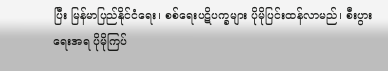ပြီး မြန်မာပြည်နိုင်ငံရေး၊ စစ်ရေးပဋိပက္ခများ ပိုမိုပြင်းထန်လာမည်၊ စီးပွားရေးအရ ပိုမိုကြပ်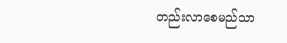တည်းလာစေမည်သာ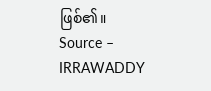ဖြစ်၏။
Source – IRRAWADDY